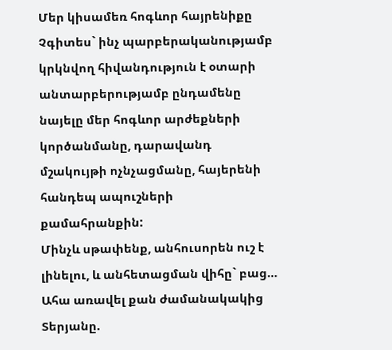Մեր կիսամեռ հոգևոր հայրենիքը
Չգիտես` ինչ պարբերականությամբ կրկնվող հիվանդություն է օտարի անտարբերությամբ ընդամենը նայելը մեր հոգևոր արժեքների կործանմանը, դարավանդ մշակույթի ոչնչացմանը, հայերենի հանդեպ ապուշների քամահրանքին:
Մինչև սթափենք, անհուսորեն ուշ է լինելու, և անհետացման վիհը` բաց…
Ահա առավել քան ժամանակակից Տերյանը.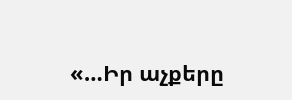«…Իր աչքերը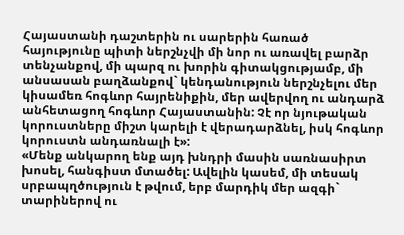Հայաստանի դաշտերին ու սարերին հառած հայությունը պիտի ներշնչվի մի նոր ու առավել բարձր տենչանքով, մի պարզ ու խորին գիտակցությամբ, մի անսասան բաղձանքով` կենդանություն ներշնչելու մեր կիսամեռ հոգևոր հայրենիքին, մեր ավերվող ու անդարձ անհետացող հոգևոր Հայաստանին: Չէ որ նյութական կորուստները միշտ կարելի է վերադարձնել, իսկ հոգևոր կորուստն անդառնալի է»:
«Մենք անկարող ենք այդ խնդրի մասին սառնասիրտ խոսել, հանգիստ մտածել: Ավելին կասեմ, մի տեսակ սրբապղծություն է թվում, երբ մարդիկ մեր ազգի` տարիներով ու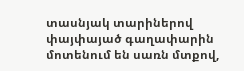տասնյակ տարիներով փայփայած գաղափարին մոտենում են սառն մտքով,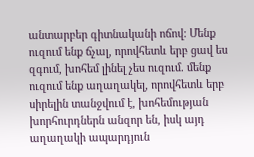անտարբեր գիտնականի ոճով: Մենք ուզում ենք ճչալ, որովհետև երբ ցավ ես զգում, խոհեմ լինել չես ուզում. մենք ուզում ենք աղաղակել, որովհետև երբ սիրելին տանջվում է, խոհեմության խորհուրդներն անզոր են, իսկ այդ աղաղակի ապարդյուն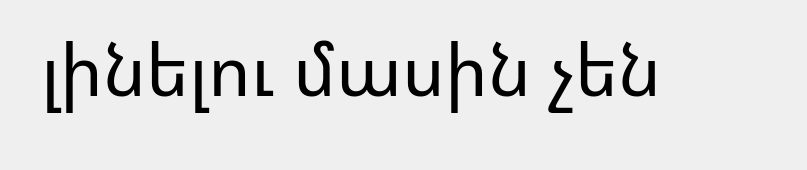լինելու մասին չեն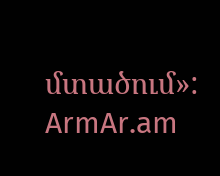մտածում»:
ArmAr.am